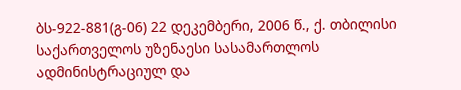ბს-922-881(გ-06) 22 დეკემბერი, 2006 წ., ქ. თბილისი
საქართველოს უზენაესი სასამართლოს ადმინისტრაციულ და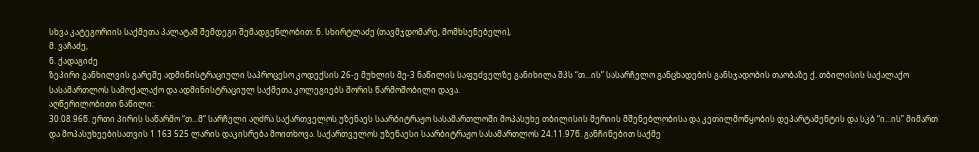სხვა კატეგორიის საქმეთა პალატამ შემდეგი შემადგენლობით: ნ. სხირტლაძე (თავმჯდომარე, მომხსენებელი),
მ. ვაჩაძე,
ნ. ქადაგიძე
ზეპირი განხილვის გარეშე ადმინისტრაციული საპროცესო კოდექსის 26-ე მუხლის მე-3 ნაწილის საფუძველზე განიხილა შპს “თ...ის” სასარჩელო განცხადების განსჯადობის თაობაზე ქ. თბილისის საქალაქო სასამართლოს სამოქალაქო და ადმინისტრაციულ საქმეთა კოლეგიებს შორის წარმოშობილი დავა.
აღწერილობითი ნაწილი:
30.08.96წ. ერთი პირის საწარმო “თ...მ” სარჩელი აღძრა საქართველოს უზენაეს საარბიტრაჟო სასამართლოში მოპასუხე თბილისის მერიის მშენებლობისა და კეთილმოწყობის დეპარტამენტის და სკბ “ი...ის” მიმართ და მოპასუხეებისათვის 1 163 525 ლარის დაკისრება მოითხოვა. საქართველოს უზენაესი საარბიტრაჟო სასამართლოს 24.11.97წ. განჩინებით საქმე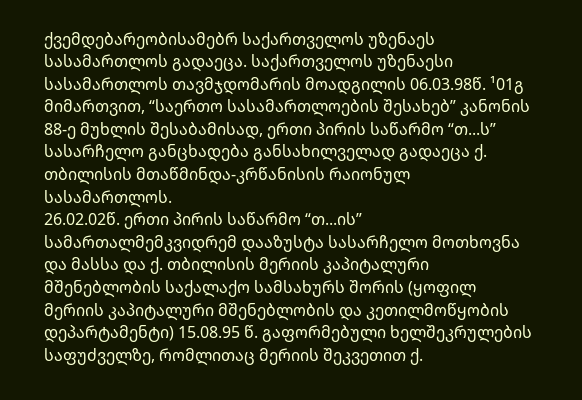ქვემდებარეობისამებრ საქართველოს უზენაეს სასამართლოს გადაეცა. საქართველოს უზენაესი სასამართლოს თავმჯდომარის მოადგილის 06.03.98წ. ¹01გ მიმართვით, “საერთო სასამართლოების შესახებ” კანონის 88-ე მუხლის შესაბამისად, ერთი პირის საწარმო “თ...ს” სასარჩელო განცხადება განსახილველად გადაეცა ქ. თბილისის მთაწმინდა-კრწანისის რაიონულ სასამართლოს.
26.02.02წ. ერთი პირის საწარმო “თ...ის” სამართალმემკვიდრემ დააზუსტა სასარჩელო მოთხოვნა და მასსა და ქ. თბილისის მერიის კაპიტალური მშენებლობის საქალაქო სამსახურს შორის (ყოფილ მერიის კაპიტალური მშენებლობის და კეთილმოწყობის დეპარტამენტი) 15.08.95 წ. გაფორმებული ხელშეკრულების საფუძველზე, რომლითაც მერიის შეკვეთით ქ.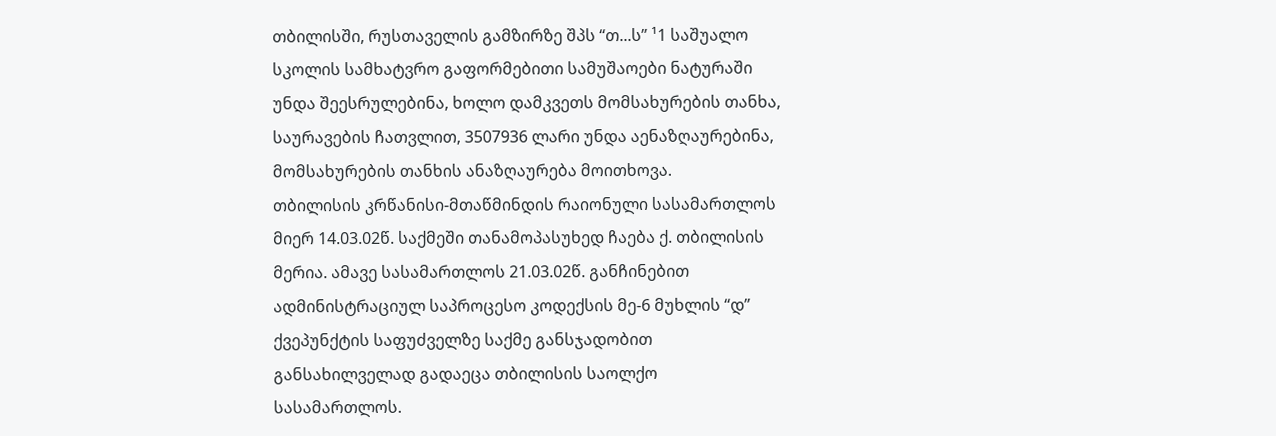თბილისში, რუსთაველის გამზირზე შპს “თ...ს” ¹1 საშუალო სკოლის სამხატვრო გაფორმებითი სამუშაოები ნატურაში უნდა შეესრულებინა, ხოლო დამკვეთს მომსახურების თანხა, საურავების ჩათვლით, 3507936 ლარი უნდა აენაზღაურებინა, მომსახურების თანხის ანაზღაურება მოითხოვა.
თბილისის კრწანისი-მთაწმინდის რაიონული სასამართლოს მიერ 14.03.02წ. საქმეში თანამოპასუხედ ჩაება ქ. თბილისის მერია. ამავე სასამართლოს 21.03.02წ. განჩინებით ადმინისტრაციულ საპროცესო კოდექსის მე-6 მუხლის “დ” ქვეპუნქტის საფუძველზე საქმე განსჯადობით განსახილველად გადაეცა თბილისის საოლქო სასამართლოს.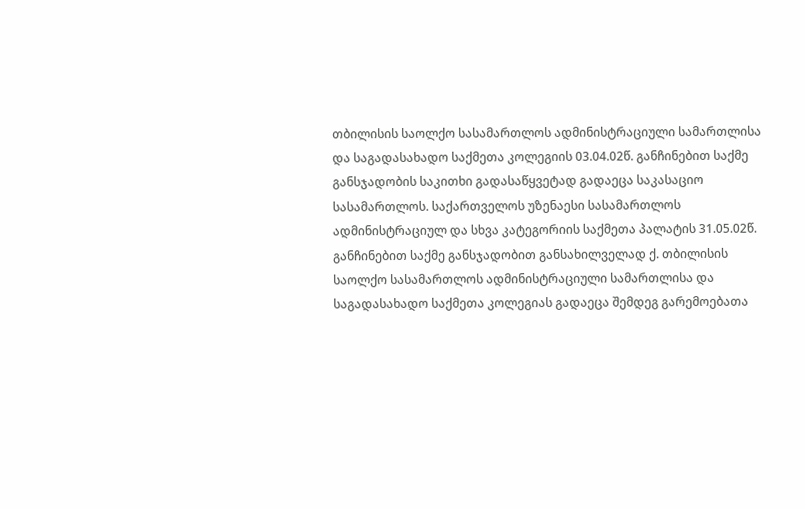თბილისის საოლქო სასამართლოს ადმინისტრაციული სამართლისა და საგადასახადო საქმეთა კოლეგიის 03.04.02წ. განჩინებით საქმე განსჯადობის საკითხი გადასაწყვეტად გადაეცა საკასაციო სასამართლოს. საქართველოს უზენაესი სასამართლოს ადმინისტრაციულ და სხვა კატეგორიის საქმეთა პალატის 31.05.02წ. განჩინებით საქმე განსჯადობით განსახილველად ქ. თბილისის საოლქო სასამართლოს ადმინისტრაციული სამართლისა და საგადასახადო საქმეთა კოლეგიას გადაეცა შემდეგ გარემოებათა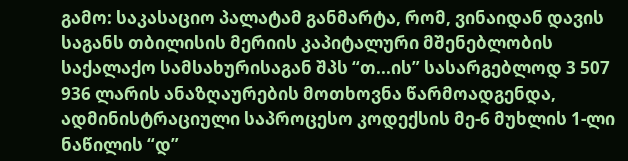გამო: საკასაციო პალატამ განმარტა, რომ, ვინაიდან დავის საგანს თბილისის მერიის კაპიტალური მშენებლობის საქალაქო სამსახურისაგან შპს “თ...ის” სასარგებლოდ 3 507 936 ლარის ანაზღაურების მოთხოვნა წარმოადგენდა, ადმინისტრაციული საპროცესო კოდექსის მე-6 მუხლის 1-ლი ნაწილის “დ”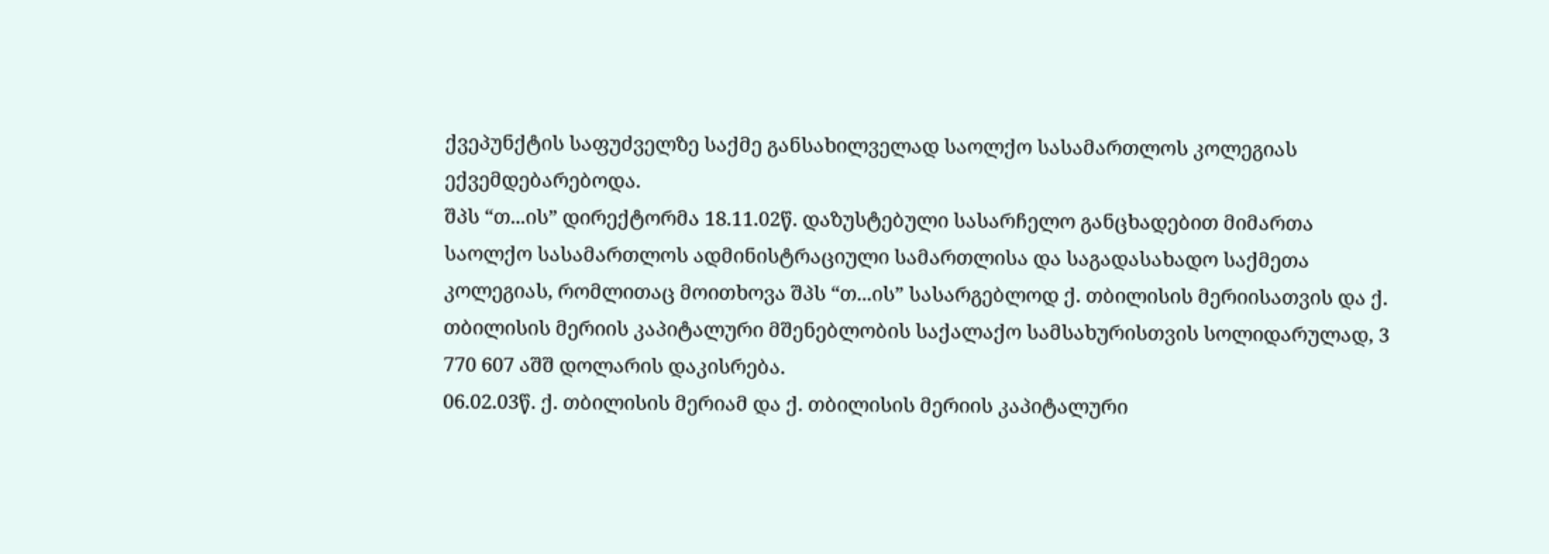ქვეპუნქტის საფუძველზე საქმე განსახილველად საოლქო სასამართლოს კოლეგიას ექვემდებარებოდა.
შპს “თ...ის” დირექტორმა 18.11.02წ. დაზუსტებული სასარჩელო განცხადებით მიმართა საოლქო სასამართლოს ადმინისტრაციული სამართლისა და საგადასახადო საქმეთა კოლეგიას, რომლითაც მოითხოვა შპს “თ...ის” სასარგებლოდ ქ. თბილისის მერიისათვის და ქ. თბილისის მერიის კაპიტალური მშენებლობის საქალაქო სამსახურისთვის სოლიდარულად, 3 770 607 აშშ დოლარის დაკისრება.
06.02.03წ. ქ. თბილისის მერიამ და ქ. თბილისის მერიის კაპიტალური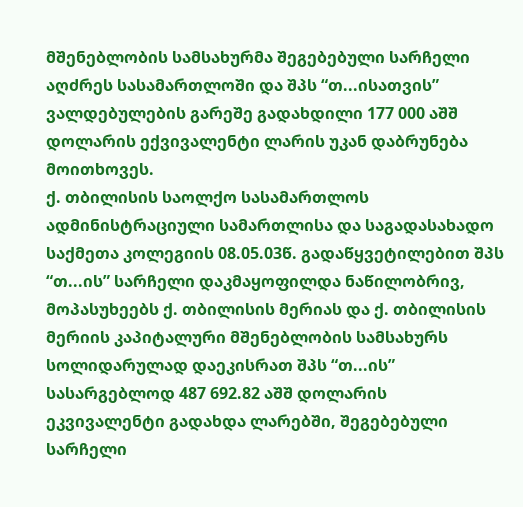მშენებლობის სამსახურმა შეგებებული სარჩელი აღძრეს სასამართლოში და შპს “თ...ისათვის” ვალდებულების გარეშე გადახდილი 177 000 აშშ დოლარის ექვივალენტი ლარის უკან დაბრუნება მოითხოვეს.
ქ. თბილისის საოლქო სასამართლოს ადმინისტრაციული სამართლისა და საგადასახადო საქმეთა კოლეგიის 08.05.03წ. გადაწყვეტილებით შპს “თ...ის” სარჩელი დაკმაყოფილდა ნაწილობრივ, მოპასუხეებს ქ. თბილისის მერიას და ქ. თბილისის მერიის კაპიტალური მშენებლობის სამსახურს სოლიდარულად დაეკისრათ შპს “თ...ის” სასარგებლოდ 487 692.82 აშშ დოლარის ეკვივალენტი გადახდა ლარებში, შეგებებული სარჩელი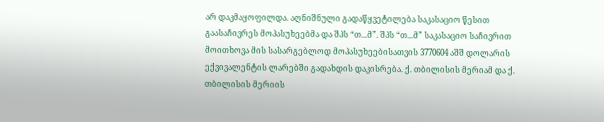არ დაკმაყოფილდა. აღნიშნული გადაწყვეტილება საკასაციო წესით გაასაჩივრეს მოპასუხეებმა და შპს “თ...მ”. შპს “თ...მ” საკასაციო საჩივრით მოითხოვა მის სასარგებლოდ მოპასუხეებისათვის 3770604 აშშ დოლარის ექვივალენტის ლარებში გადახდის დაკისრება. ქ. თბილისის მერიამ და ქ. თბილისის მერიის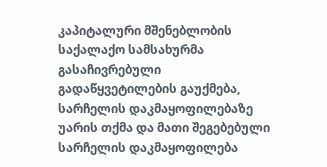კაპიტალური მშენებლობის საქალაქო სამსახურმა გასაჩივრებული გადაწყვეტილების გაუქმება, სარჩელის დაკმაყოფილებაზე უარის თქმა და მათი შეგებებული სარჩელის დაკმაყოფილება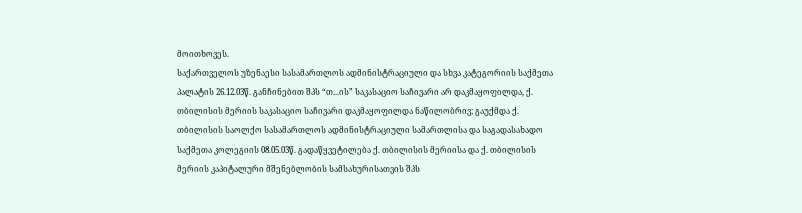მოითხოვეს.
საქართველოს უზენაესი სასამართლოს ადმინისტრაციული და სხვა კატეგორიის საქმეთა პალატის 26.12.03წ. განჩინებით შპს “თ...ის” საკასაციო საჩივარი არ დაკმაყოფილდა, ქ. თბილისის მერიის საკასაციო საჩივარი დაკმაყოფილდა ნაწილობრივ; გაუქმდა ქ. თბილისის საოლქო სასამართლოს ადმინისტრაციული სამართლისა და საგადასახადო საქმეთა კოლეგიის 08.05.03წ. გადაწყვეტილება ქ. თბილისის მერიისა და ქ. თბილისის მერიის კაპიტალური მშენებლობის სამსახურისათვის შპს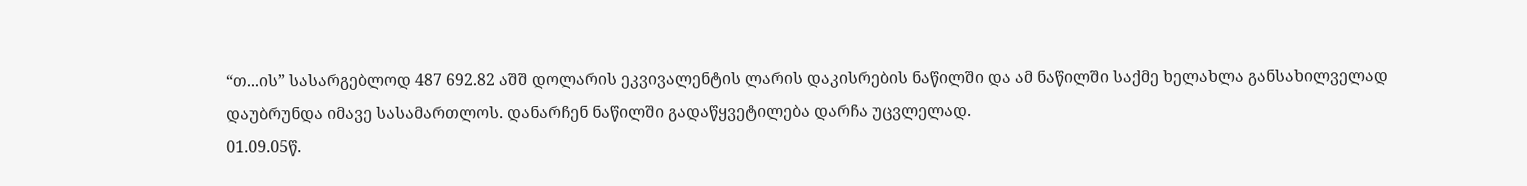“თ...ის” სასარგებლოდ 487 692.82 აშშ დოლარის ეკვივალენტის ლარის დაკისრების ნაწილში და ამ ნაწილში საქმე ხელახლა განსახილველად დაუბრუნდა იმავე სასამართლოს. დანარჩენ ნაწილში გადაწყვეტილება დარჩა უცვლელად.
01.09.05წ.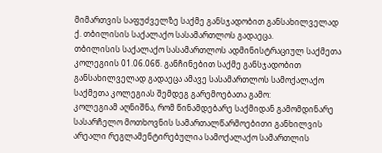მიმართვის საფუძველზე საქმე განსჯადობით განსახილველად ქ. თბილისის საქალაქო სასამართლოს გადაეცა.
თბილისის საქალაქო სასამართლოს ადმინისტრაციულ საქმეთა კოლეგიის 01.06.06წ. განჩინებით საქმე განსჯადობით განსახილველად გადაეცა ამავე სასამართლოს სამოქალაქო საქმეთა კოლეგიას შემდეგ გარემოებათა გამო:
კოლეგიამ აღნიშნა, რომ წინამდებარე საქმიდან გამომდინარე სასარჩელო მოთხოვნის სამართალწარმოებითი განხილვის არეალი რეგლამენტირებულია სამოქალაქო სამართლის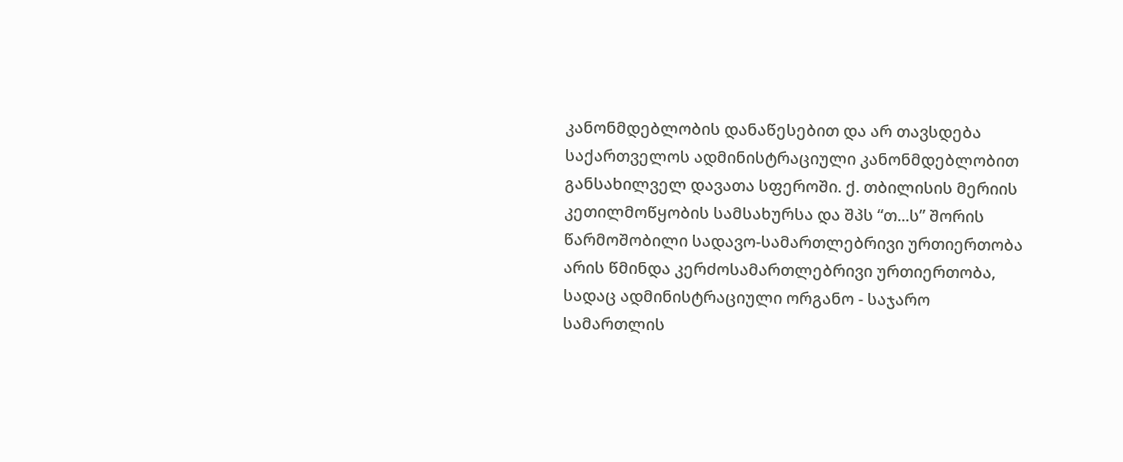კანონმდებლობის დანაწესებით და არ თავსდება საქართველოს ადმინისტრაციული კანონმდებლობით განსახილველ დავათა სფეროში. ქ. თბილისის მერიის კეთილმოწყობის სამსახურსა და შპს “თ...ს” შორის წარმოშობილი სადავო-სამართლებრივი ურთიერთობა არის წმინდა კერძოსამართლებრივი ურთიერთობა, სადაც ადმინისტრაციული ორგანო - საჯარო სამართლის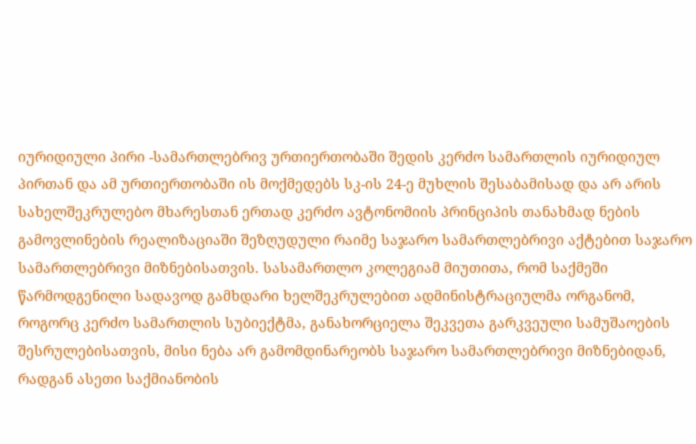იურიდიული პირი -სამართლებრივ ურთიერთობაში შედის კერძო სამართლის იურიდიულ პირთან და ამ ურთიერთობაში ის მოქმედებს სკ-ის 24-ე მუხლის შესაბამისად და არ არის სახელშეკრულებო მხარესთან ერთად კერძო ავტონომიის პრინციპის თანახმად ნების გამოვლინების რეალიზაციაში შეზღუდული რაიმე საჯარო სამართლებრივი აქტებით საჯარო სამართლებრივი მიზნებისათვის. სასამართლო კოლეგიამ მიუთითა, რომ საქმეში წარმოდგენილი სადავოდ გამხდარი ხელშეკრულებით ადმინისტრაციულმა ორგანომ, როგორც კერძო სამართლის სუბიექტმა, განახორციელა შეკვეთა გარკვეული სამუშაოების შესრულებისათვის, მისი ნება არ გამომდინარეობს საჯარო სამართლებრივი მიზნებიდან, რადგან ასეთი საქმიანობის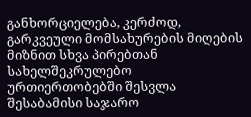განხორციელება, კერძოდ, გარკვეული მომსახურების მიღების მიზნით სხვა პირებთან სახელშეკრულებო ურთიერთობებში შესვლა შესაბამისი საჯარო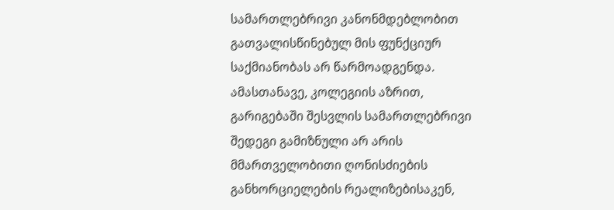სამართლებრივი კანონმდებლობით გათვალისწინებულ მის ფუნქციურ საქმიანობას არ წარმოადგენდა. ამასთანავე, კოლეგიის აზრით, გარიგებაში შესვლის სამართლებრივი შედეგი გამიზნული არ არის მმართველობითი ღონისძიების განხორციელების რეალიზებისაკენ,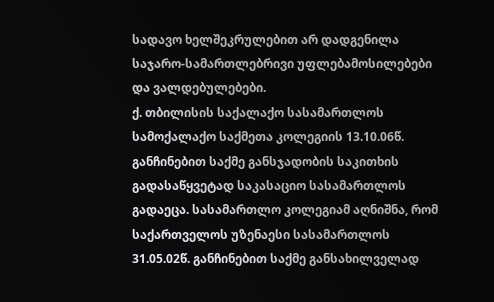სადავო ხელშეკრულებით არ დადგენილა საჯარო-სამართლებრივი უფლებამოსილებები და ვალდებულებები.
ქ. თბილისის საქალაქო სასამართლოს სამოქალაქო საქმეთა კოლეგიის 13.10.06წ. განჩინებით საქმე განსჯადობის საკითხის გადასაწყვეტად საკასაციო სასამართლოს გადაეცა. სასამართლო კოლეგიამ აღნიშნა, რომ საქართველოს უზენაესი სასამართლოს 31.05.02წ. განჩინებით საქმე განსახილველად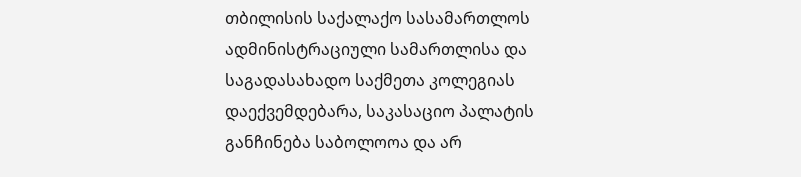თბილისის საქალაქო სასამართლოს ადმინისტრაციული სამართლისა და საგადასახადო საქმეთა კოლეგიას დაექვემდებარა, საკასაციო პალატის განჩინება საბოლოოა და არ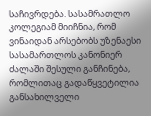საჩივრდება. სასამრათლო კოლეგიამ მიიჩნია, რომ ვინაიდან არსებობს უზენაესი სასამართლოს კანონიერ ძალაში შესული განჩინება, რომლითაც გადაწყვეტილია განსახილველი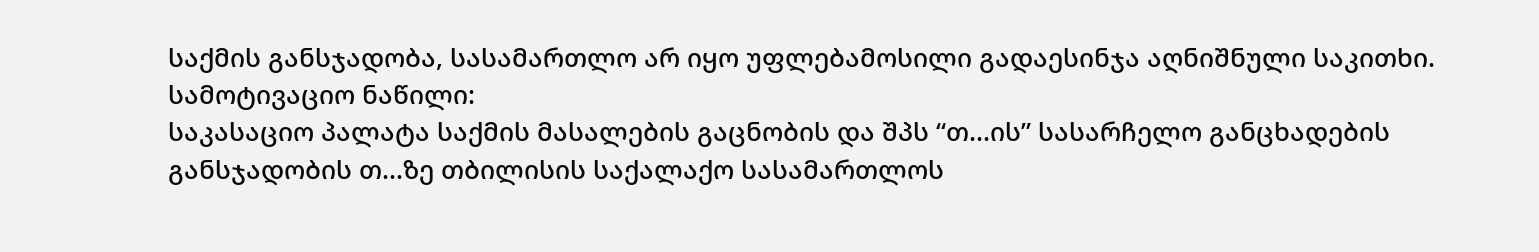საქმის განსჯადობა, სასამართლო არ იყო უფლებამოსილი გადაესინჯა აღნიშნული საკითხი.
სამოტივაციო ნაწილი:
საკასაციო პალატა საქმის მასალების გაცნობის და შპს “თ...ის” სასარჩელო განცხადების განსჯადობის თ...ზე თბილისის საქალაქო სასამართლოს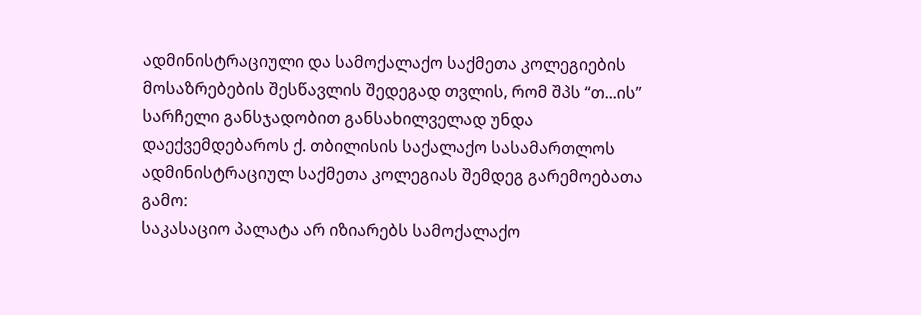ადმინისტრაციული და სამოქალაქო საქმეთა კოლეგიების მოსაზრებების შესწავლის შედეგად თვლის, რომ შპს “თ...ის” სარჩელი განსჯადობით განსახილველად უნდა დაექვემდებაროს ქ. თბილისის საქალაქო სასამართლოს ადმინისტრაციულ საქმეთა კოლეგიას შემდეგ გარემოებათა გამო:
საკასაციო პალატა არ იზიარებს სამოქალაქო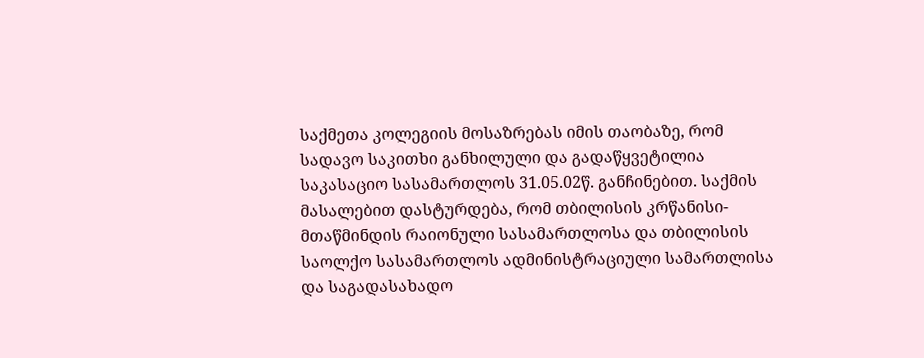საქმეთა კოლეგიის მოსაზრებას იმის თაობაზე, რომ სადავო საკითხი განხილული და გადაწყვეტილია საკასაციო სასამართლოს 31.05.02წ. განჩინებით. საქმის მასალებით დასტურდება, რომ თბილისის კრწანისი-მთაწმინდის რაიონული სასამართლოსა და თბილისის საოლქო სასამართლოს ადმინისტრაციული სამართლისა და საგადასახადო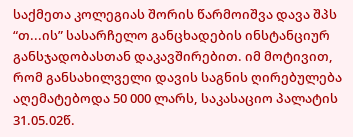საქმეთა კოლეგიას შორის წარმოიშვა დავა შპს “თ...ის” სასარჩელო განცხადების ინსტანციურ განსჯადობასთან დაკავშირებით. იმ მოტივით, რომ განსახილველი დავის საგნის ღირებულება აღემატებოდა 50 000 ლარს, საკასაციო პალატის 31.05.02წ.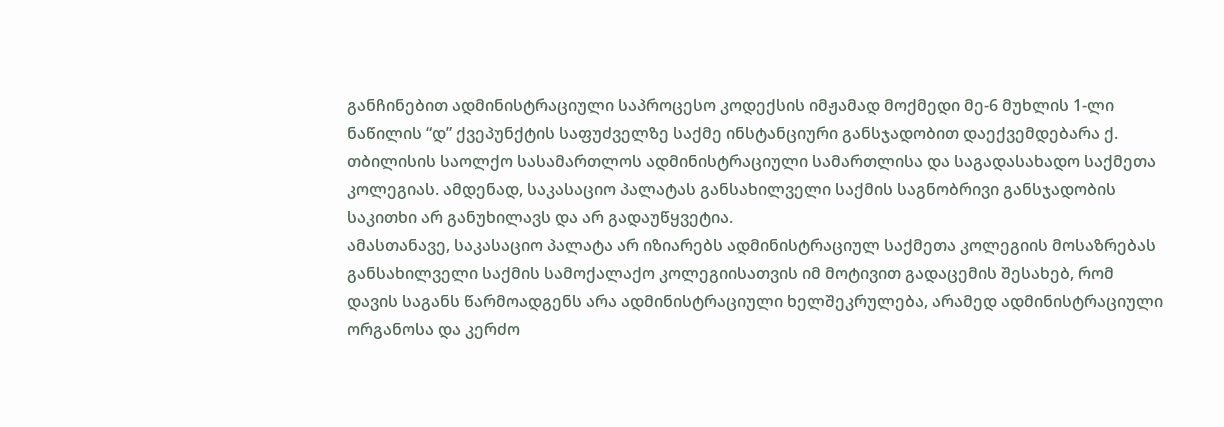განჩინებით ადმინისტრაციული საპროცესო კოდექსის იმჟამად მოქმედი მე-6 მუხლის 1-ლი ნაწილის “დ” ქვეპუნქტის საფუძველზე საქმე ინსტანციური განსჯადობით დაექვემდებარა ქ. თბილისის საოლქო სასამართლოს ადმინისტრაციული სამართლისა და საგადასახადო საქმეთა კოლეგიას. ამდენად, საკასაციო პალატას განსახილველი საქმის საგნობრივი განსჯადობის საკითხი არ განუხილავს და არ გადაუწყვეტია.
ამასთანავე, საკასაციო პალატა არ იზიარებს ადმინისტრაციულ საქმეთა კოლეგიის მოსაზრებას განსახილველი საქმის სამოქალაქო კოლეგიისათვის იმ მოტივით გადაცემის შესახებ, რომ დავის საგანს წარმოადგენს არა ადმინისტრაციული ხელშეკრულება, არამედ ადმინისტრაციული ორგანოსა და კერძო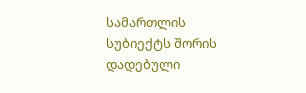სამართლის სუბიექტს შორის დადებული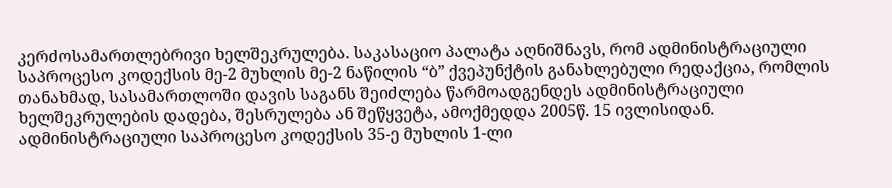კერძოსამართლებრივი ხელშეკრულება. საკასაციო პალატა აღნიშნავს, რომ ადმინისტრაციული საპროცესო კოდექსის მე-2 მუხლის მე-2 ნაწილის “ბ” ქვეპუნქტის განახლებული რედაქცია, რომლის თანახმად, სასამართლოში დავის საგანს შეიძლება წარმოადგენდეს ადმინისტრაციული ხელშეკრულების დადება, შესრულება ან შეწყვეტა, ამოქმედდა 2005წ. 15 ივლისიდან. ადმინისტრაციული საპროცესო კოდექსის 35-ე მუხლის 1-ლი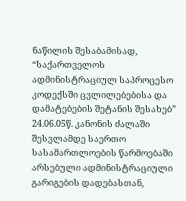ნაწილის შესაბამისად, “საქართველოს ადმინისტრაციულ საპროცესო კოდექსში ცვლილებებისა და დამატებების შეტანის შესახებ” 24.06.05წ. კანონის ძალაში შესვლამდე საერთო სასამართლოების წარმოებაში არსებული ადმინისტრაციული გარიგების დადებასთან,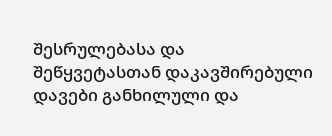შესრულებასა და შეწყვეტასთან დაკავშირებული დავები განხილული და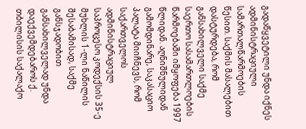გადაწყვეტილი უნდა იქნეს ადმინისტრაციული სამართალწარმოების წესით. საქმის მასალებით დასტურდება, რომ განსახილველი საქმე საერთო სასამართლოების წარმოებაში იმყოფება 1997 წლიდან. აღნიშნულიდან გამომდინარე, საკასაციო პალატა მიიჩნევს, რომ საქართველოს ადმინისტრაციულ საპროცესო კოდექსის 35-ე მუხლის 1-ლი ნაწილის შესაბამისად, საქმე განსჯადობით განსახილველად უნდა დაექვემდებაროს ქ. თბილისის საქალაქო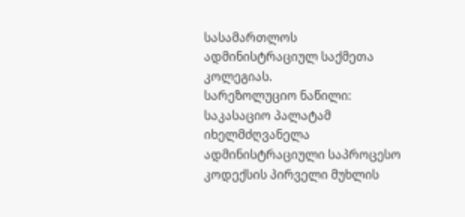სასამართლოს ადმინისტრაციულ საქმეთა კოლეგიას.
სარეზოლუციო ნაწილი:
საკასაციო პალატამ იხელმძღვანელა ადმინისტრაციული საპროცესო კოდექსის პირველი მუხლის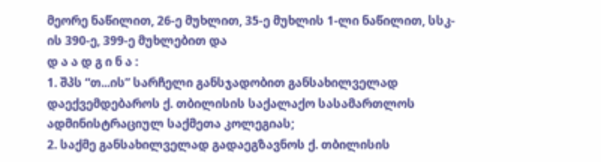მეორე ნაწილით, 26-ე მუხლით, 35-ე მუხლის 1-ლი ნაწილით, სსკ-ის 390-ე, 399-ე მუხლებით და
დ ა ა დ გ ი ნ ა :
1. შპს “თ...ის” სარჩელი განსჯადობით განსახილველად დაექვემდებაროს ქ. თბილისის საქალაქო სასამართლოს ადმინისტრაციულ საქმეთა კოლეგიას;
2. საქმე განსახილველად გადაეგზავნოს ქ. თბილისის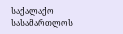საქალაქო სასამართლოს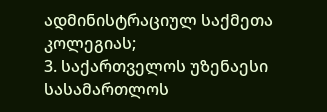ადმინისტრაციულ საქმეთა კოლეგიას;
3. საქართველოს უზენაესი სასამართლოს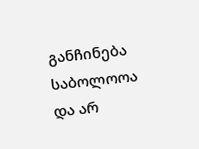განჩინება საბოლოოა და არ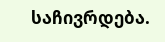საჩივრდება.